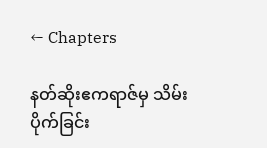← Chapters

နတ်ဆိုးဧကရာဇ်မှ သိမ်းပိုက်ခြင်း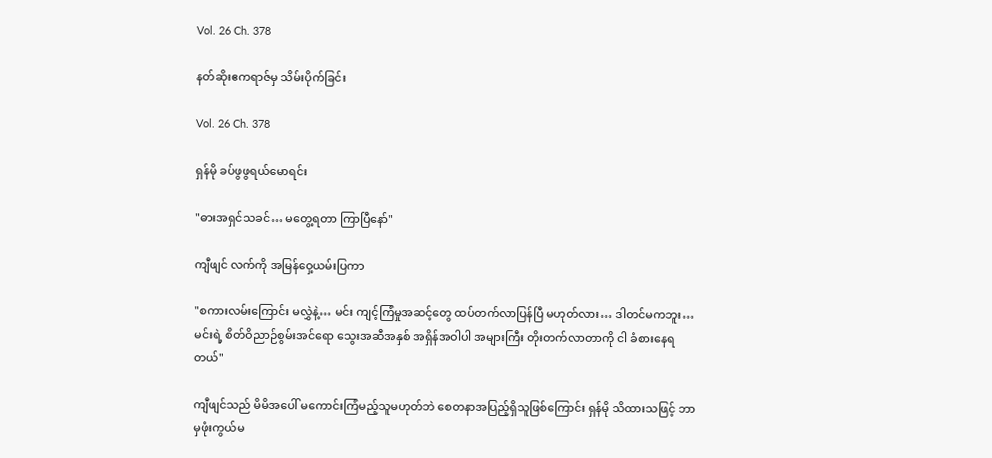Vol. 26 Ch. 378

နတ်ဆိုးဧကရာဇ်မှ သိမ်းပိုက်ခြင်း

Vol. 26 Ch. 378

ရှန်မို ခပ်ဖွဖွရယ်မောရင်း

"ဓားအရှင်သခင်… မတွေ့ရတာ ကြာပြီနော်"

ကျီဖျင် လက်ကို အမြန်ဝှေ့ယမ်းပြကာ

"စကားလမ်းကြောင်း မလွှဲနဲ့… မင်း ကျင့်ကြံမှုအဆင့်တွေ ထပ်တက်လာပြန်ပြီ မဟုတ်လား… ဒါတင်မကဘူး… မင်းရဲ့ စိတ်ဝိညာဉ်စွမ်းအင်ရော သွေးအဆီအနှစ် အရှိန်အဝါပါ အများကြီး တိုးတက်လာတာကို ငါ ခံစားနေရတယ်"

ကျီဖျင်သည် မိမိအပေါ် မကောင်းကြံမည့်သူမဟုတ်ဘဲ စေတနာအပြည့်ရှိသူဖြစ်ကြောင်း ရှန်မို သိထားသဖြင့် ဘာမှဖုံးကွယ်မ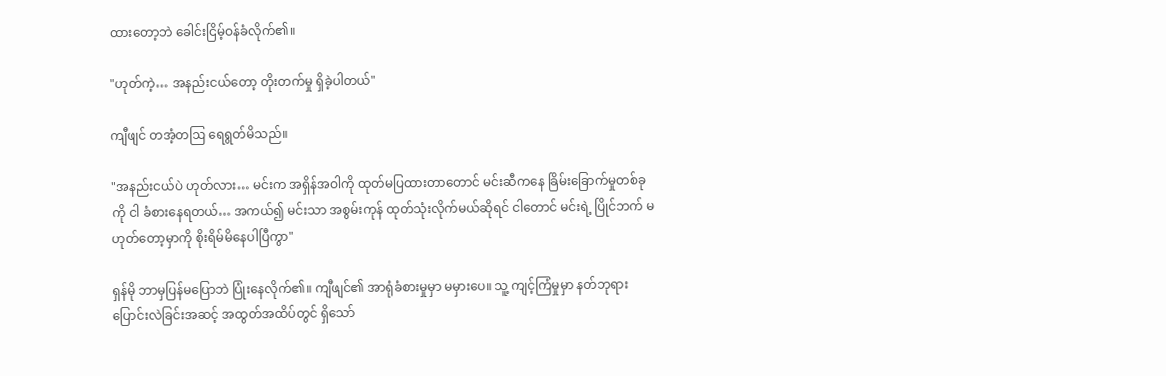ထားတော့ဘဲ ခေါင်းငြိမ့်ဝန်ခံလိုက်၏။

"ဟုတ်ကဲ့… အနည်းငယ်တော့ တိုးတက်မှု ရှိခဲ့ပါတယ်"

ကျီဖျင် တအံ့တဩ ရေရွတ်မိသည်။

"အနည်းငယ်ပဲ ဟုတ်လား… မင်းက အရှိန်အဝါကို ထုတ်မပြထားတာတောင် မင်းဆီကနေ ခြိမ်းခြောက်မှုတစ်ခုကို ငါ ခံစားနေရတယ်… အကယ်၍ မင်းသာ အစွမ်းကုန် ထုတ်သုံးလိုက်မယ်ဆိုရင် ငါတောင် မင်းရဲ့ ပြိုင်ဘက် မဟုတ်တော့မှာကို စိုးရိမ်မိနေပါပြီကွာ"

ရှန်မို ဘာမှပြန်မပြောဘဲ ပြုံးနေလိုက်၏။ ကျီဖျင်၏ အာရုံခံစားမှုမှာ မမှားပေ။ သူ့ ကျင့်ကြံမှုမှာ နတ်ဘုရားပြောင်းလဲခြင်းအဆင့် အထွတ်အထိပ်တွင် ရှိသော်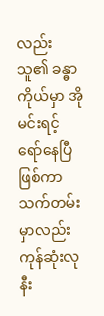လည်း သူ၏ ခန္ဓာကိုယ်မှာ အိုမင်းရင့်ရော်နေပြီဖြစ်ကာ သက်တမ်းမှာလည်း ကုန်ဆုံးလုနီး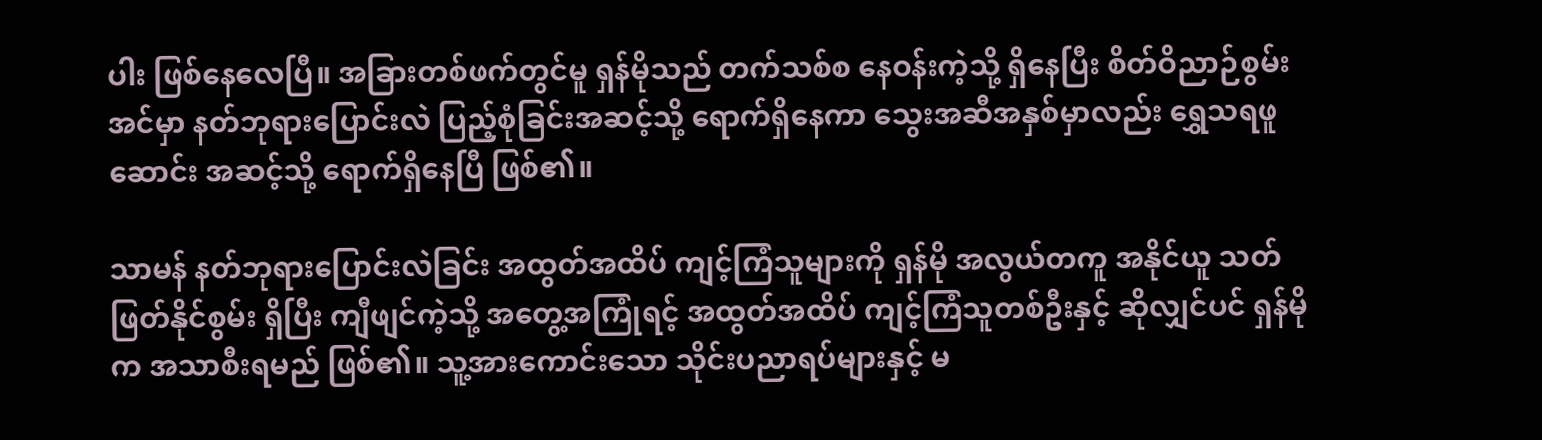ပါး ဖြစ်နေလေပြီ။ အခြားတစ်ဖက်တွင်မူ ရှန်မိုသည် တက်သစ်စ နေဝန်းကဲ့သို့ ရှိနေပြီး စိတ်ဝိညာဉ်စွမ်းအင်မှာ နတ်ဘုရားပြောင်းလဲ ပြည့်စုံခြင်းအဆင့်သို့ ရောက်ရှိနေကာ သွေးအဆီအနှစ်မှာလည်း ရွှေသရဖူဆောင်း အဆင့်သို့ ရောက်ရှိနေပြီ ဖြစ်၏။

သာမန် နတ်ဘုရားပြောင်းလဲခြင်း အထွတ်အထိပ် ကျင့်ကြံသူများကို ရှန်မို အလွယ်တကူ အနိုင်ယူ သတ်ဖြတ်နိုင်စွမ်း ရှိပြီး ကျီဖျင်ကဲ့သို့ အတွေ့အကြုံရင့် အထွတ်အထိပ် ကျင့်ကြံသူတစ်ဦးနှင့် ဆိုလျှင်ပင် ရှန်မိုက အသာစီးရမည် ဖြစ်၏။ သူ့အားကောင်းသော သိုင်းပညာရပ်များနှင့် မ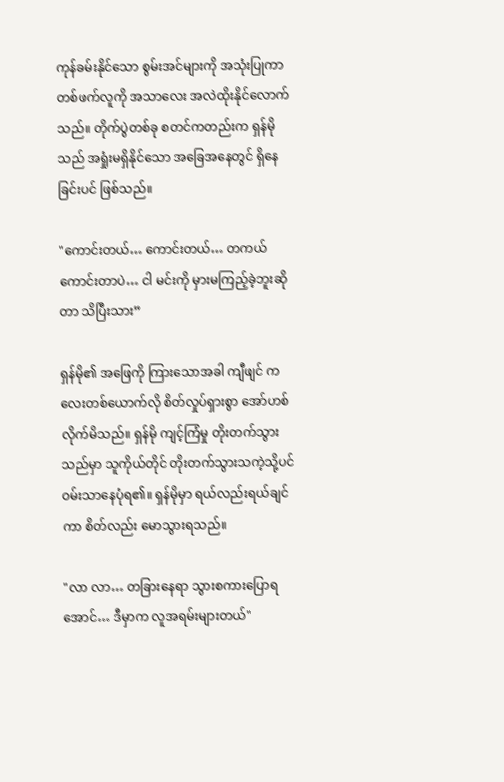ကုန်ခမ်းနိုင်သော စွမ်းအင်များကို အသုံးပြုကာ တစ်ဖက်လူကို အသာလေး အလဲထိုးနိုင်လောက်သည်။ တိုက်ပွဲတစ်ခု စတင်ကတည်းက ရှန်မိုသည် အရှုံးမရှိနိုင်သော အခြေအနေတွင် ရှိနေခြင်းပင် ဖြစ်သည်။

"ကောင်းတယ်… ကောင်းတယ်… တကယ်ကောင်းတာပဲ… ငါ မင်းကို မှားမကြည့်ခဲ့ဘူးဆိုတာ သိပြီးသား”

ရှန်မို၏ အဖြေကို ကြားသောအခါ ကျီဖျင် ကလေးတစ်ယောက်လို စိတ်လှုပ်ရှားစွာ အော်ဟစ်လိုက်မိသည်။ ရှန်မို ကျင့်ကြံမှု တိုးတက်သွားသည်မှာ သူကိုယ်တိုင် တိုးတက်သွားသကဲ့သို့ပင် ဝမ်းသာနေပုံရ၏။ ရှန်မိုမှာ ရယ်လည်းရယ်ချင်ကာ စိတ်လည်း မောသွားရသည်။

"လာ လာ… တခြားနေရာ သွားစကားပြောရအောင်… ဒီမှာက လူအရမ်းများတယ်"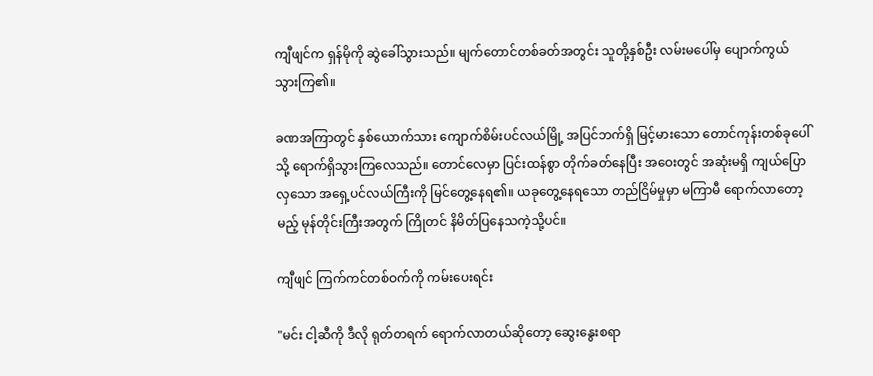ကျီဖျင်က ရှန်မိုကို ဆွဲခေါ်သွားသည်။ မျက်တောင်တစ်ခတ်အတွင်း သူတို့နှစ်ဦး လမ်းမပေါ်မှ ပျောက်ကွယ်သွားကြ၏။

ခဏအကြာတွင် နှစ်ယောက်သား ကျောက်စိမ်းပင်လယ်မြို့ အပြင်ဘက်ရှိ မြင့်မားသော တောင်ကုန်းတစ်ခုပေါ်သို့ ရောက်ရှိသွားကြလေသည်။ တောင်လေမှာ ပြင်းထန်စွာ တိုက်ခတ်နေပြီး အဝေးတွင် အဆုံးမရှိ ကျယ်ပြောလှသော အရှေ့ပင်လယ်ကြီးကို မြင်တွေ့နေရ၏။ ယခုတွေ့နေရသော တည်ငြိမ်မှုမှာ မကြာမီ ရောက်လာတော့မည့် မုန်တိုင်းကြီးအတွက် ကြိုတင် နိမိတ်ပြနေသကဲ့သို့ပင်။

ကျီဖျင် ကြက်ကင်တစ်ဝက်ကို ကမ်းပေးရင်း

"မင်း ငါ့ဆီကို ဒီလို ရုတ်တရက် ရောက်လာတယ်ဆိုတော့ ဆွေးနွေးစရာ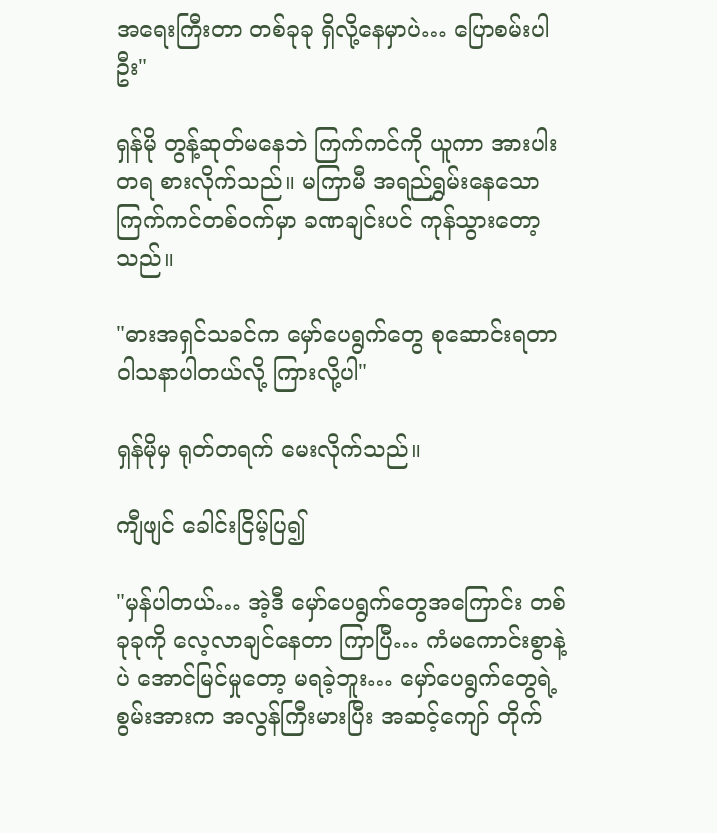အရေးကြီးတာ တစ်ခုခု ရှိလို့နေမှာပဲ… ပြောစမ်းပါဦး"

ရှန်မို တွန့်ဆုတ်မနေဘဲ ကြက်ကင်ကို ယူကာ အားပါးတရ စားလိုက်သည်။ မကြာမီ အရည်ရွှမ်းနေသော ကြက်ကင်တစ်ဝက်မှာ ခဏချင်းပင် ကုန်သွားတော့သည်။

"ဓားအရှင်သခင်က မှော်ပေရွက်တွေ စုဆောင်းရတာ ဝါသနာပါတယ်လို့ ကြားလို့ပါ"

ရှန်မိုမှ ရုတ်တရက် မေးလိုက်သည်။

ကျီဖျင် ခေါင်းငြိမ့်ပြ၍

"မှန်ပါတယ်… အဲ့ဒီ မှော်ပေရွက်တွေအကြောင်း တစ်ခုခုကို လေ့လာချင်နေတာ ကြာပြီ… ကံမကောင်းစွာနဲ့ပဲ အောင်မြင်မှုတော့ မရခဲ့ဘူး… မှော်ပေရွက်တွေရဲ့ စွမ်းအားက အလွန်ကြီးမားပြီး အဆင့်ကျော် တိုက်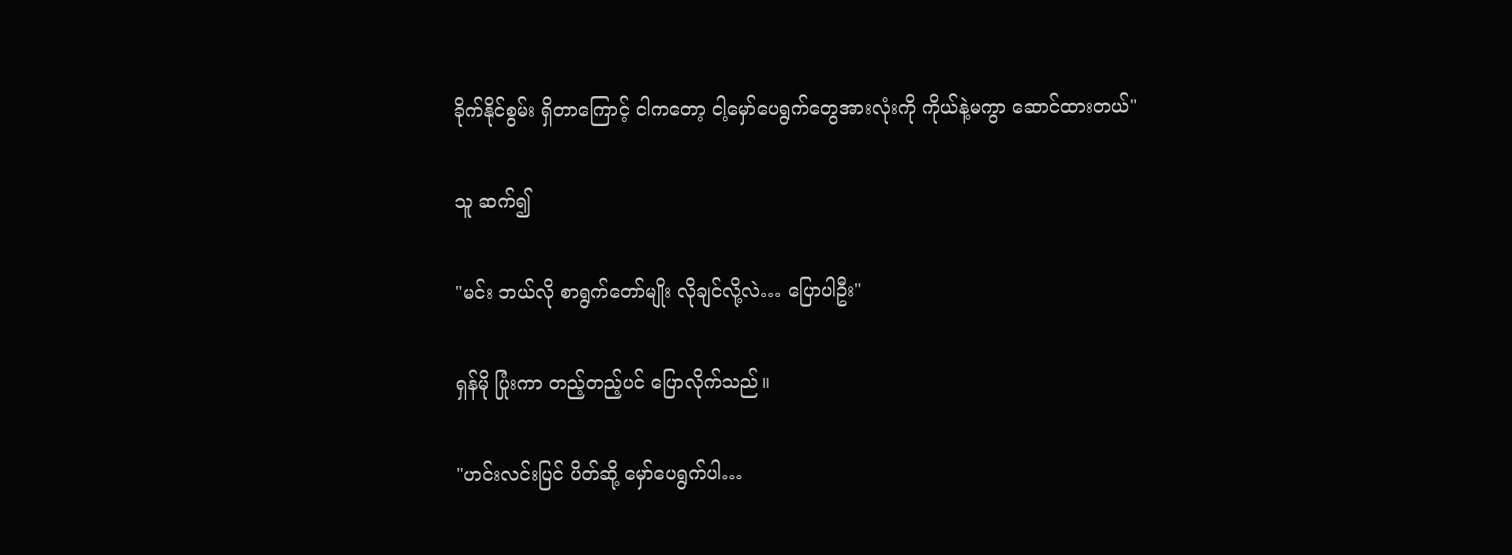ခိုက်နိုင်စွမ်း ရှိတာကြောင့် ငါကတော့ ငါ့မှော်ပေရွက်တွေအားလုံးကို ကိုယ်နဲ့မကွာ ဆောင်ထားတယ်"

သူ ဆက်၍

"မင်း ဘယ်လို စာရွက်တော်မျိုး လိုချင်လို့လဲ… ပြောပါဦး"

ရှန်မို ပြုံးကာ တည့်တည့်ပင် ပြောလိုက်သည်။

"ဟင်းလင်းပြင် ပိတ်ဆို့ မှော်ပေရွက်ပါ…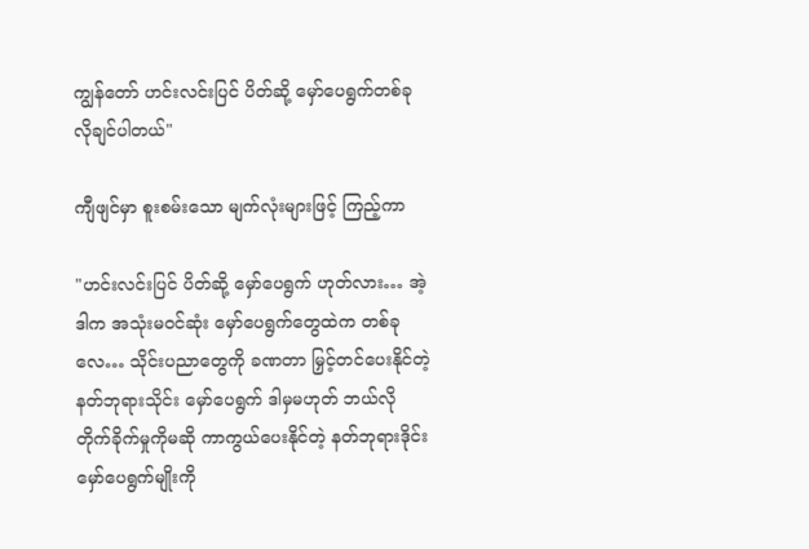ကျွန်တော် ဟင်းလင်းပြင် ပိတ်ဆို့ မှော်ပေရွက်တစ်ခု လိုချင်ပါတယ်"

ကျီဖျင်မှာ စူးစမ်းသော မျက်လုံးများဖြင့် ကြည့်ကာ

"ဟင်းလင်းပြင် ပိတ်ဆို့ မှော်ပေရွက် ဟုတ်လား… အဲ့ဒါက အသုံးမဝင်ဆုံး မှော်ပေရွက်တွေထဲက တစ်ခုလေ… သိုင်းပညာတွေကို ခဏတာ မြှင့်တင်ပေးနိုင်တဲ့ နတ်ဘုရားသိုင်း မှော်ပေရွက် ဒါမှမဟုတ် ဘယ်လို တိုက်ခိုက်မှုကိုမဆို ကာကွယ်ပေးနိုင်တဲ့ နတ်ဘုရားဒိုင်း မှော်ပေရွက်မျိုးကို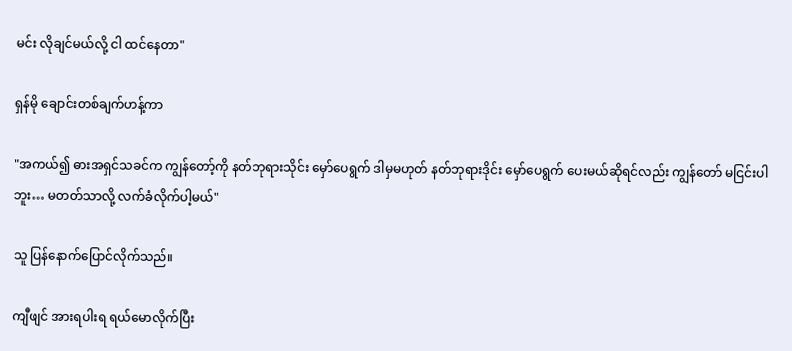မင်း လိုချင်မယ်လို့ ငါ ထင်နေတာ"

ရှန်မို ချောင်းတစ်ချက်ဟန့်ကာ

"အကယ်၍ ဓားအရှင်သခင်က ကျွန်တော့်ကို နတ်ဘုရားသိုင်း မှော်ပေရွက် ဒါမှမဟုတ် နတ်ဘုရားဒိုင်း မှော်ပေရွက် ပေးမယ်ဆိုရင်လည်း ကျွန်တော် မငြင်းပါဘူး… မတတ်သာလို့ လက်ခံလိုက်ပါ့မယ်"

သူ ပြန်နောက်ပြောင်လိုက်သည်။

ကျီဖျင် အားရပါးရ ရယ်မောလိုက်ပြီး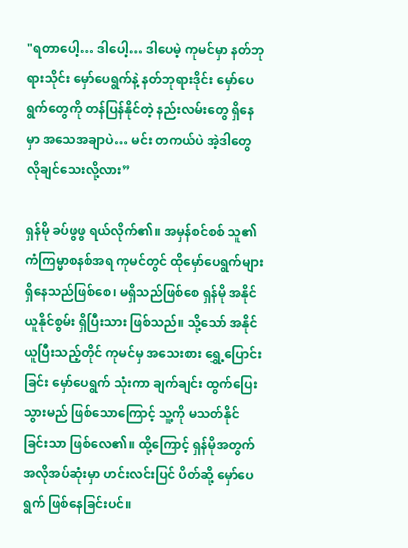"ရတာပေါ့… ဒါပေါ့… ဒါပေမဲ့ ကုမင်မှာ နတ်ဘုရားသိုင်း မှော်ပေရွက်နဲ့ နတ်ဘုရားဒိုင်း မှော်ပေရွက်တွေကို တန်ပြန်နိုင်တဲ့ နည်းလမ်းတွေ ရှိနေမှာ အသေအချာပဲ… မင်း တကယ်ပဲ အဲ့ဒါတွေ လိုချင်သေးလို့လား”

ရှန်မို ခပ်ဖွဖွ ရယ်လိုက်၏။ အမှန်စင်စစ် သူ၏ ကံကြမ္မာစနစ်အရ ကုမင်တွင် ထိုမှော်ပေရွက်များ ရှိနေသည်ဖြစ်စေ၊ မရှိသည်ဖြစ်စေ ရှန်မို အနိုင်ယူနိုင်စွမ်း ရှိပြီးသား ဖြစ်သည်။ သို့သော် အနိုင်ယူပြီးသည့်တိုင် ကုမင်မှ အသေးစား ရွှေ့ပြောင်းခြင်း မှော်ပေရွက် သုံးကာ ချက်ချင်း ထွက်ပြေးသွားမည် ဖြစ်သောကြောင့် သူ့ကို မသတ်နိုင်ခြင်းသာ ဖြစ်လေ၏။ ထို့ကြောင့် ရှန်မိုအတွက် အလိုအပ်ဆုံးမှာ ဟင်းလင်းပြင် ပိတ်ဆို့ မှော်ပေရွက် ဖြစ်နေခြင်းပင်။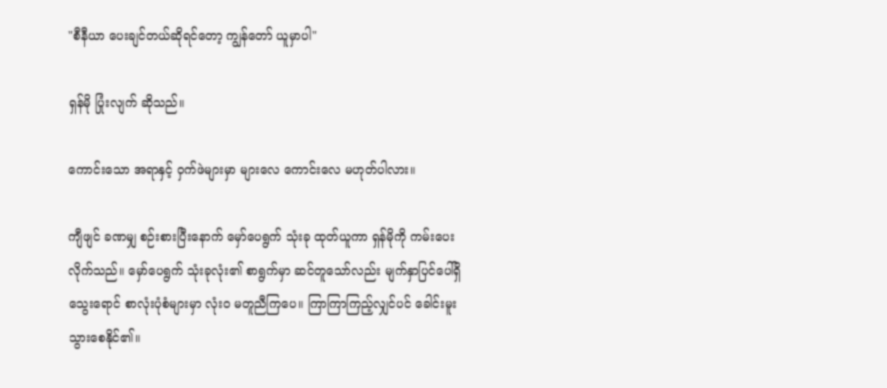"စီနီယာ ပေးချင်တယ်ဆိုရင်တော့ ကျွန်တော် ယူမှာပါ"

ရှန်မို ပြုံးလျက် ဆိုသည်။

ကောင်းသော အရာနှင့် ဝှက်ဖဲများမှာ များလေ ကောင်းလေ မဟုတ်ပါလား။

ကျီဖျင် ခဏမျှ စဉ်းစားပြီးနောက် မှော်ပေရွက် သုံးခု ထုတ်ယူကာ ရှန်မိုကို ကမ်းပေးလိုက်သည်။ မှော်ပေရွက် သုံးခုလုံး၏ စာရွက်မှာ ဆင်တူသော်လည်း မျက်နှာပြင်ပေါ်ရှိ သွေးရောင် စာလုံးပုံစံများမှာ လုံးဝ မတူညီကြပေ။ ကြာကြာကြည့်လျှင်ပင် ခေါင်းမူးသွားစေနိုင်၏။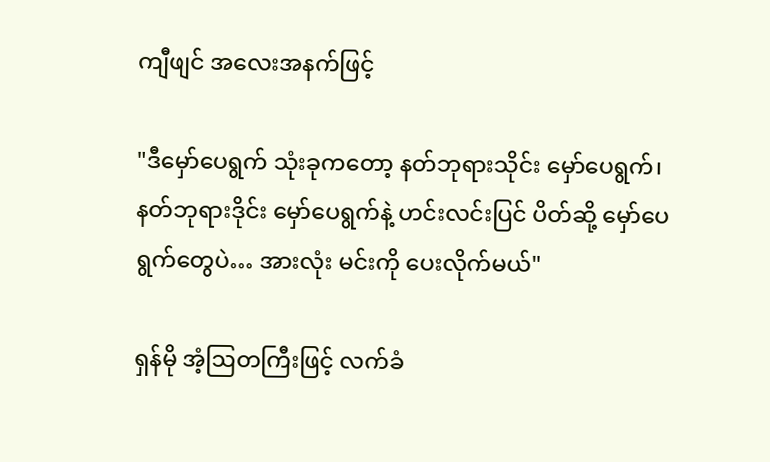ကျီဖျင် အလေးအနက်ဖြင့်

"ဒီမှော်ပေရွက် သုံးခုကတော့ နတ်ဘုရားသိုင်း မှော်ပေရွက်၊ နတ်ဘုရားဒိုင်း မှော်ပေရွက်နဲ့ ဟင်းလင်းပြင် ပိတ်ဆို့ မှော်ပေရွက်တွေပဲ… အားလုံး မင်းကို ပေးလိုက်မယ်"

ရှန်မို အံ့ဩတကြီးဖြင့် လက်ခံ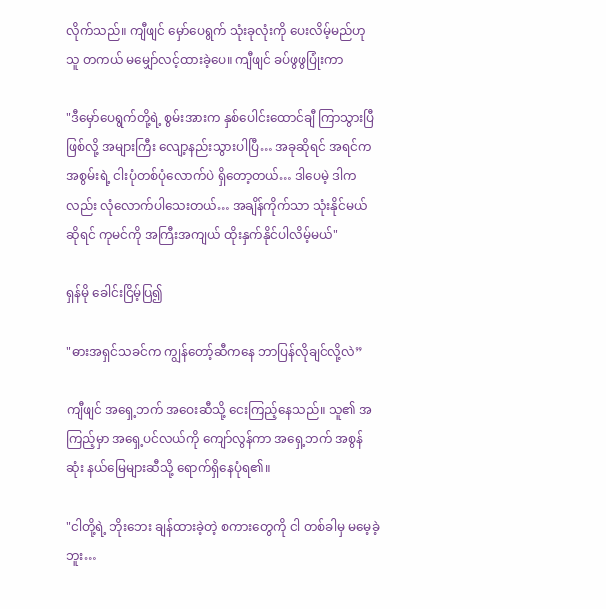လိုက်သည်။ ကျီဖျင် မှော်ပေရွက် သုံးခုလုံးကို ပေးလိမ့်မည်ဟု သူ တကယ် မမျှော်လင့်ထားခဲ့ပေ။ ကျီဖျင် ခပ်ဖွဖွပြုံးကာ

"ဒီမှော်ပေရွက်တို့ရဲ့ စွမ်းအားက နှစ်ပေါင်းထောင်ချီ ကြာသွားပြီဖြစ်လို့ အများကြီး လျော့နည်းသွားပါပြီ… အခုဆိုရင် အရင်က အစွမ်းရဲ့ ငါးပုံတစ်ပုံလောက်ပဲ ရှိတော့တယ်… ဒါပေမဲ့ ဒါကလည်း လုံလောက်ပါသေးတယ်… အချိန်ကိုက်သာ သုံးနိုင်မယ်ဆိုရင် ကုမင်ကို အကြီးအကျယ် ထိုးနှက်နိုင်ပါလိမ့်မယ်"

ရှန်မို ခေါင်းငြိမ့်ပြ၍

"ဓားအရှင်သခင်က ကျွန်တော့်ဆီကနေ ဘာပြန်လိုချင်လို့လဲ”

ကျီဖျင် အရှေ့ဘက် အဝေးဆီသို့ ငေးကြည့်နေသည်။ သူ၏ အကြည့်မှာ အရှေ့ပင်လယ်ကို ကျော်လွန်ကာ အရှေ့ဘက် အစွန်ဆုံး နယ်မြေများဆီသို့ ရောက်ရှိနေပုံရ၏။

"ငါတို့ရဲ့ ဘိုးဘေး ချန်ထားခဲ့တဲ့ စကားတွေကို ငါ တစ်ခါမှ မမေ့ခဲ့ဘူး…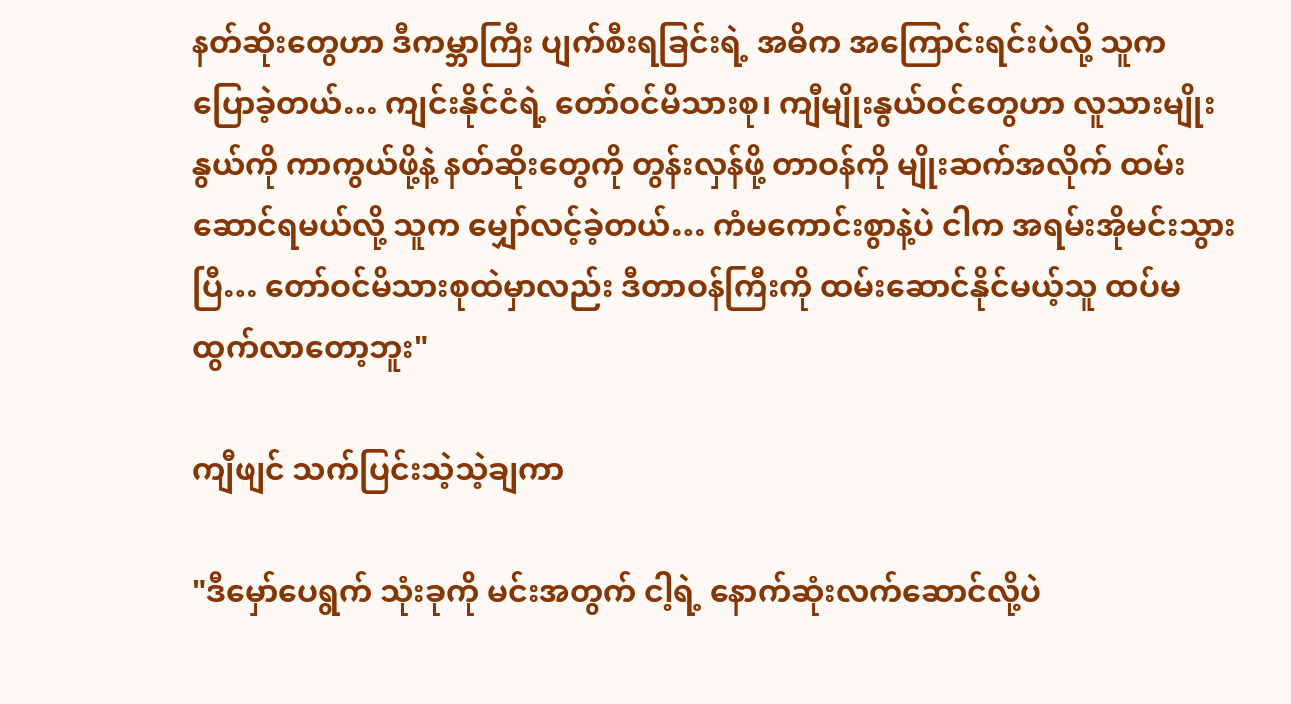နတ်ဆိုးတွေဟာ ဒီကမ္ဘာကြီး ပျက်စီးရခြင်းရဲ့ အဓိက အကြောင်းရင်းပဲလို့ သူက ပြောခဲ့တယ်… ကျင်းနိုင်ငံရဲ့ တော်ဝင်မိသားစု၊ ကျီမျိုးနွယ်ဝင်တွေဟာ လူသားမျိုးနွယ်ကို ကာကွယ်ဖို့နဲ့ နတ်ဆိုးတွေကို တွန်းလှန်ဖို့ တာဝန်ကို မျိုးဆက်အလိုက် ထမ်းဆောင်ရမယ်လို့ သူက မျှော်လင့်ခဲ့တယ်… ကံမကောင်းစွာနဲ့ပဲ ငါက အရမ်းအိုမင်းသွားပြီ… တော်ဝင်မိသားစုထဲမှာလည်း ဒီတာဝန်ကြီးကို ထမ်းဆောင်နိုင်မယ့်သူ ထပ်မထွက်လာတော့ဘူး"

ကျီဖျင် သက်ပြင်းသဲ့သဲ့ချကာ

"ဒီမှော်ပေရွက် သုံးခုကို မင်းအတွက် ငါ့ရဲ့ နောက်ဆုံးလက်ဆောင်လို့ပဲ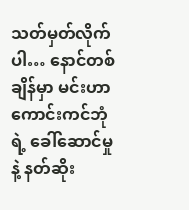သတ်မှတ်လိုက်ပါ… နောင်တစ်ချိန်မှာ မင်းဟာ ကောင်းကင်ဘုံရဲ့ ခေါ်ဆောင်မှုနဲ့ နတ်ဆိုး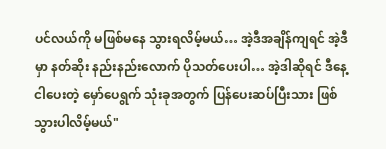ပင်လယ်ကို မဖြစ်မနေ သွားရလိမ့်မယ်… အဲ့ဒီအချိန်ကျရင် အဲ့ဒီမှာ နတ်ဆိုး နည်းနည်းလောက် ပိုသတ်ပေးပါ… အဲ့ဒါဆိုရင် ဒီနေ့ ငါပေးတဲ့ မှော်ပေရွက် သုံးခုအတွက် ပြန်ပေးဆပ်ပြီးသား ဖြစ်သွားပါလိမ့်မယ်"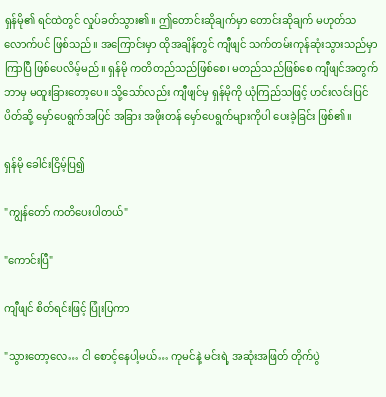ရှန်မို၏ ရင်ထဲတွင် လှုပ်ခတ်သွား၏။ ဤတောင်းဆိုချက်မှာ တောင်းဆိုချက် မဟုတ်သလောက်ပင် ဖြစ်သည်။ အကြောင်းမှာ ထိုအချိန်တွင် ကျီဖျင် သက်တမ်းကုန်ဆုံးသွားသည်မှာ ကြာပြီ ဖြစ်ပေလိမ့်မည်။ ရှန်မို ကတိတည်သည်ဖြစ်စေ၊ မတည်သည်ဖြစ်စေ ကျီဖျင်အတွက် ဘာမှ မထူးခြားတော့ပေ။ သို့သော်လည်း ကျီဖျင်မှ ရှန်မိုကို ယုံကြည်သဖြင့် ဟင်းလင်းပြင် ပိတ်ဆို့ မှော်ပေရွက်အပြင် အခြား အဖိုးတန် မှော်ပေရွက်များကိုပါ ပေးခဲ့ခြင်း ဖြစ်၏။

ရှန်မို ခေါင်းငြိမ့်ပြ၍

"ကျွန်တော် ကတိပေးပါတယ်"

"ကောင်းပြီ"

ကျီဖျင် စိတ်ရင်းဖြင့် ပြုံးပြကာ

"သွားတော့လေ… ငါ စောင့်နေပါ့မယ်… ကုမင်နဲ့ မင်းရဲ့ အဆုံးအဖြတ် တိုက်ပွဲ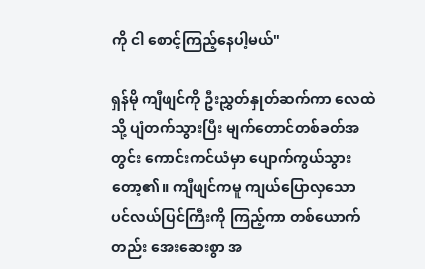ကို ငါ စောင့်ကြည့်နေပါ့မယ်"

ရှန်မို ကျီဖျင်ကို ဦးညွှတ်နှုတ်ဆက်ကာ လေထဲသို့ ပျံတက်သွားပြီး မျက်တောင်တစ်ခတ်အတွင်း ကောင်းကင်ယံမှာ ပျောက်ကွယ်သွားတော့၏။ ကျီဖျင်ကမူ ကျယ်ပြောလှသော ပင်လယ်ပြင်ကြီးကို ကြည့်ကာ တစ်ယောက်တည်း အေးဆေးစွာ အ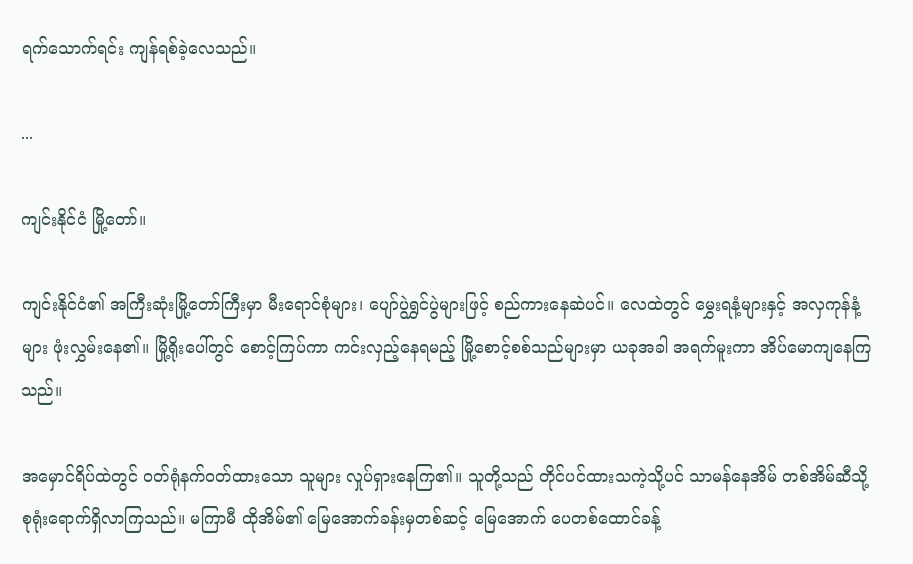ရက်သောက်ရင်း ကျန်ရစ်ခဲ့လေသည်။

...

ကျင်းနိုင်ငံ မြို့တော်။

ကျင်းနိုင်ငံ၏ အကြီးဆုံးမြို့တော်ကြီးမှာ မီးရောင်စုံများ၊ ပျော်ပွဲရွှင်ပွဲများဖြင့် စည်ကားနေဆဲပင်။ လေထဲတွင် မွှေးရနံ့များနှင့် အလှကုန်နံ့များ ဖုံးလွှမ်းနေ၏။ မြို့ရိုးပေါ်တွင် စောင့်ကြပ်ကာ ကင်းလှည့်နေရမည့် မြို့စောင့်စစ်သည်များမှာ ယခုအခါ အရက်မူးကာ အိပ်မောကျနေကြသည်။

အမှောင်ရိပ်ထဲတွင် ဝတ်ရုံနက်ဝတ်ထားသော သူများ လှုပ်ရှားနေကြ၏။ သူတို့သည် တိုင်ပင်ထားသကဲ့သို့ပင် သာမန်နေအိမ် တစ်အိမ်ဆီသို့ စုရုံးရောက်ရှိလာကြသည်။ မကြာမီ ထိုအိမ်၏ မြေအောက်ခန်းမှတစ်ဆင့် မြေအောက် ပေတစ်ထောင်ခန့်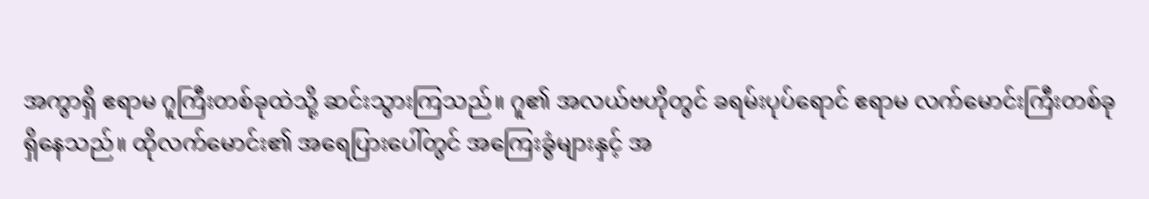အကွာရှိ ဧရာမ ဂူကြီးတစ်ခုထဲသို့ ဆင်းသွားကြသည်။ ဂူ၏ အလယ်ဗဟိုတွင် ခရမ်းပုပ်ရောင် ဧရာမ လက်မောင်းကြီးတစ်ခု ရှိနေသည်။ ထိုလက်မောင်း၏ အရေပြားပေါ်တွင် အကြေးခွံများနှင့် အ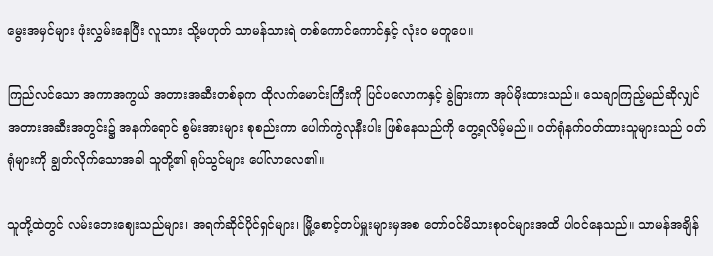မွေးအမှင်များ ဖုံးလွှမ်းနေပြီး လူသား သို့မဟုတ် သာမန်သားရဲ တစ်ကောင်ကောင်နှင့် လုံးဝ မတူပေ။

ကြည်လင်သော အကာအကွယ် အတားအဆီးတစ်ခုက ထိုလက်မောင်းကြီးကို ပြင်ပလောကနှင့် ခွဲခြားကာ အုပ်မိုးထားသည်။ သေချာကြည့်မည်ဆိုလျှင် အတားအဆီးအတွင်း၌ အနက်ရောင် စွမ်းအားများ စုစည်းကာ ပေါက်ကွဲလုနီးပါး ဖြစ်နေသည်ကို တွေ့ရလိမ့်မည်။ ဝတ်ရုံနက်ဝတ်ထားသူများသည် ဝတ်ရုံများကို ချွတ်လိုက်သောအခါ သူတို့၏ ရုပ်သွင်များ ပေါ်လာလေ၏။

သူတို့ထဲတွင် လမ်းဘေးဈေးသည်များ၊ အရက်ဆိုင်ပိုင်ရှင်များ၊ မြို့စောင့်တပ်မှူးများမှအစ တော်ဝင်မိသားစုဝင်များအထိ ပါဝင်နေသည်။ သာမန်အချိန်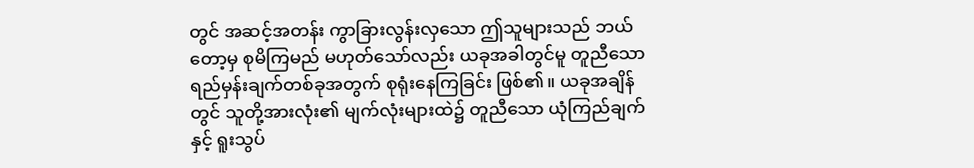တွင် အဆင့်အတန်း ကွာခြားလွန်းလှသော ဤသူများသည် ဘယ်တော့မှ စုမိကြမည် မဟုတ်သော်လည်း ယခုအခါတွင်မူ တူညီသော ရည်မှန်းချက်တစ်ခုအတွက် စုရုံးနေကြခြင်း ဖြစ်၏။ ယခုအချိန်တွင် သူတို့အားလုံး၏ မျက်လုံးများထဲ၌ တူညီသော ယုံကြည်ချက်နှင့် ရူးသွပ်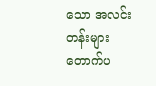သော အလင်းတန်းများ တောက်ပ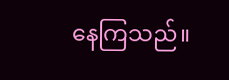နေကြသည်။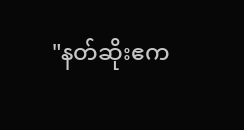"နတ်ဆိုးဧက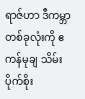ရာဇ်ဟာ ဒီကမ္ဘာတစ်ခုလုံးကို ဧကန်မုချ သိမ်းပိုက်စိုး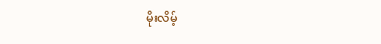မိုးလိမ့်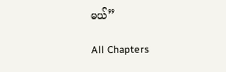မယ်”

All Chapters